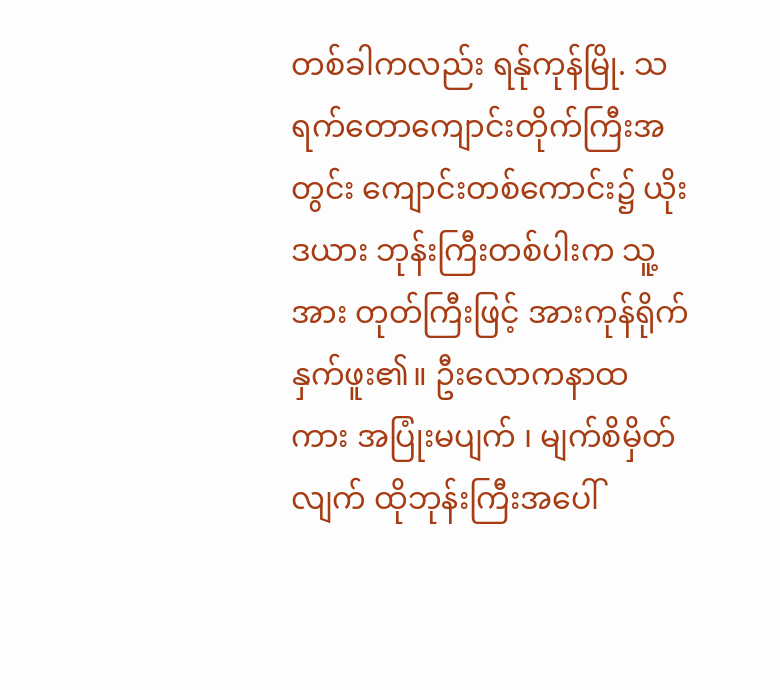တစ်ခါကလည်း ရန်ုကုန်မြို. သရက်တောကျောင်းတိုက်ကြီးအတွင်း ကျောင်းတစ်ကောင်း၌ ယိုးဒယား ဘုန်းကြီးတစ်ပါးက သူ့အား တုတ်ကြီးဖြင့် အားကုန်ရိုက်နှက်ဖူး၏။ ဦးလောကနာထ ကား အပြုံးမပျက် ၊ မျက်စိမှိတ်လျက် ထိုဘုန်းကြီးအပေါ်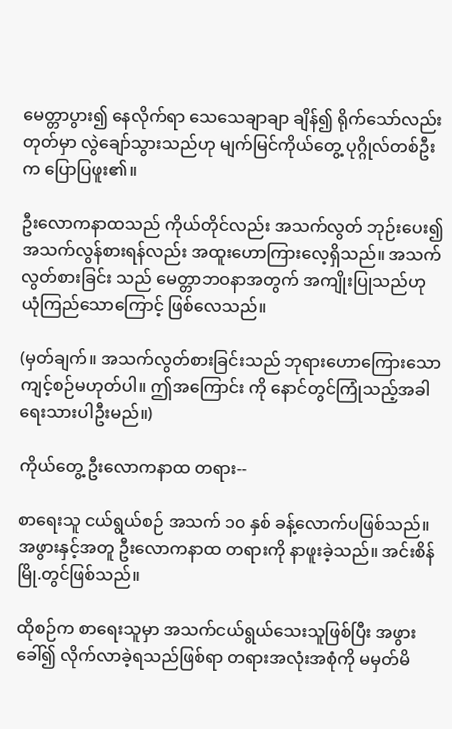မေတ္တာပွား၍ နေလိုက်ရာ သေသေချာချာ ချိန်၍ ရိုက်သော်လည်း တုတ်မှာ လွဲချော်သွားသည်ဟု မျက်မြင်ကိုယ်တွေ့ ပုဂ္ဂိုလ်တစ်ဦးက ပြောပြဖူး၏။

ဦးလောကနာထသည် ကိုယ်တိုင်လည်း အသက်လွတ် ဘုဉ်းပေး၍ အသက်လွန်စားရန်လည်း အထူးဟောကြားလေ့ရှိသည်။ အသက်လွတ်စားခြင်း သည် မေတ္တာဘဝနာအတွက် အကျိုးပြုသည်ဟု ယုံကြည်သောကြောင့် ဖြစ်လေသည်။

(မှတ်ချက်။ အသက်လွတ်စားခြင်းသည် ဘုရားဟောကြေားသော ကျင့်စဉ်မဟုတ်ပါ။ ဤအကြောင်း ကို နောင်တွင်ကြုံသည့်အခါ ရေးသားပါဦးမည်။)

ကိုယ်တွေ့ ဦးလောကနာထ တရား--

စာရေးသူ ငယ်ရွယ်စဉ် အသက် ၁၀ နှစ် ခန့်လောက်ပဖြစ်သည်။ အဖွားနှင့်အတူ ဦးလောကနာထ တရားကို နာဖူးခဲ့သည်။ အင်းစိန်မြို.တွင်ဖြစ်သည်။

ထိုစဉ်က စာရေးသူမှာ အသက်ငယ်ရွယ်သေးသူဖြစ်ပြီး အဖွားခေါ်၍ လိုက်လာခဲ့ရသည်ဖြစ်ရာ တရားအလုံးအစုံကို မမှတ်မိ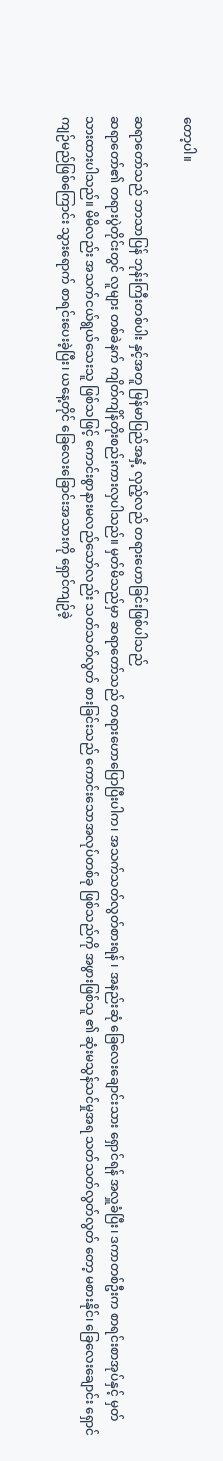တော့ပါ။

ဆရာတော်သည် ဘာသာပြန် ဘုန်းကြီးတစ်ပါး နှင့်အတူ မြန်မာပြည်အနှံ့ လှည့်လည် တရားဟောခြင်းဖြစ်ပါသည်
ဆရာတော်၏ တရားပွဲတိုင်းတွင် လူများ တစ်ခဲနက် ကျိတ်ကျိန်တိုးစည်းကားလှပါသည်။ မှတ်မိသည်မှာ ဆရာတော်သည် တရားဟောပြောပြီးပါက၊ အသက်သတ်လွတ်စားရန် ၊ အနည်းဆုံ ခြေလေးချောင်းသား ရှောင်ရန် အလှူခံပြီး၊ ဒကာတစ်ဦးက စာရင်းစာအုပ်နှင့် မှတ်သားထားပါသည်။ မိမိလည်း အသက်ငယ်ရွယ်သေးသူ ဖြစ်သဖြင့် ကောင်းစွာနားမလည်သော်လည်း သတ်သတ်လွတ် စားခြင်းသည် ကောင်းသောအလုပ်တစ်ခု ဖြစ်သည်ကို အဖွားဖြစ်သူ ၏ ဆုံးမသွန်သင်မှုအရ သတ်သတ်လွတ်လွတ် တော့ မစားနိုင်၊ ခြေလေးချောင်း ရှောင်ကျဉ်မည်ဖြစ်ကြောင်း သွားရောက် စာရင်းပေးခဲ့ပြီး၊ ယနေ့တိုင် ခြေလေးခြောင်းအသားကို ရှောင်ကျဉ်ခဲ့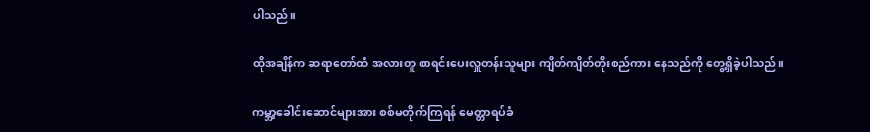ပါသည်။

ထိုအချိန်က ဆရာတော်ထံ အလားတူ စာရင်းပေးလှူတန်းသူများ ကျိတ်ကျိတ်တိုးစည်ကား နေသည်ကို တွေ့ရှိခဲ့ပါသည်။

ကမ္ဘာ့ခေါင်းဆောင်များအား စစ်မတိုက်ကြရန် မေတ္တာရပ်ခံ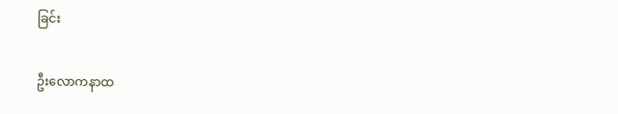ခြင်း

ဦးလောကနာထ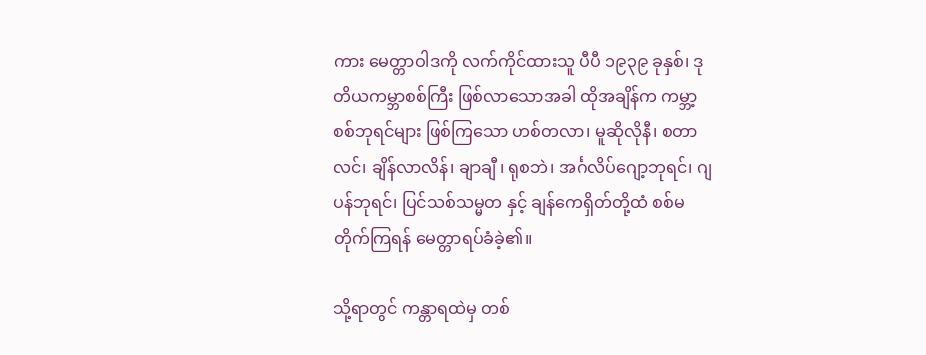ကား မေတ္တာဝါဒကို လက်ကိုင်ထားသူ ပီပီ ၁၉၃၉ ခုနှစ်၊ ဒုတိယကမ္ဘာစစ်ကြီး ဖြစ်လာသောအခါ ထိုအချိန်က ကမ္ဘာ့စစ်ဘုရင်များ ဖြစ်ကြသော ဟစ်တလာ၊ မူဆိုလိုနီ၊ စတာလင်၊ ချိန်လာလိန်၊ ချာချီ ၊ ရုစဘဲ၊ အင်္ဂလိပ်ဂျော့ဘုရင်၊ ဂျပန်ဘုရင်၊ ပြင်သစ်သမ္မတ နှင့် ချန်ကေရှိတ်တို့ထံ စစ်မတိုက်ကြရန် မေတ္တာရပ်ခံခဲ့၏။

သို့ရာတွင် ကန္တာရထဲမှ တစ်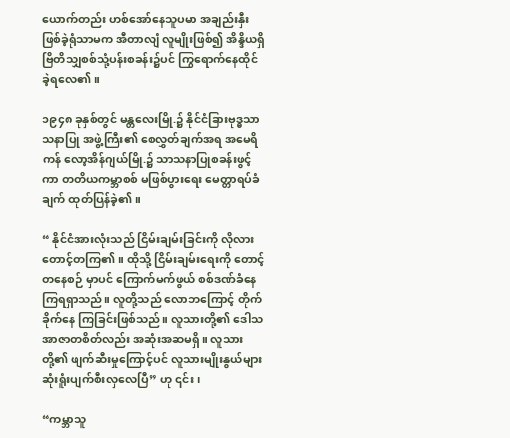ယောက်တည်း ဟစ်အော်နေသူပမာ အချည်းနှီးဖြစ်ခဲ့ရုံသာမက အီတာလျံ လူမျိုးဖြစ်၍ အိန္ဒိယရှိ ဗြိတိသျှစစ်သုံ့ပန်းစခန်း၌ပင် ကြွရောက်နေထိုင်ခဲ့ရလေ၏။

၁၉၄၈ ခုနှစ်တွင် မန္တလေးမြို.၌ နိုင်ငံခြားဗုဒ္ဓသာသနာပြု အဖွဲ့ကြီး၏ စေလွှတ်ချက်အရ အမေရိကန် လော့အိန်ဂျယ်မြို.၌ သာသနာပြုစခန်းဖွင့်ကာ တတိယကမ္ဘာစစ် မဖြစ်ပွားရေး မေတ္တာရပ်ခံချက် ထုတ်ပြန်ခဲ့၏။

“ နိုင်ငံအားလုံးသည် ငြိမ်းချမ်းခြင်းကို လိုလားတောင့်တကြ၏။ ထိုသို့ ငြိမ်းချမ်းရေးကို တောင့်တနေစဉ် မှာပင် ကြောက်မက်ဖွယ် စစ်ဒဏ်ခံနေကြရရှာသည်။ လူတို့သည် လောဘကြောင့် တိုက်ခိုက်နေ ကြခြင်းဖြစ်သည်။ လူသားတို့၏ ဒေါသအာဇာတစိတ်လည်း အဆုံးအဆမရှိ။ လူသားတို့၏ ဖျက်ဆီးမှုကြောင့်ပင် လူသားမျိုးနွယ်များ ဆုံးရူံးပျက်စီးလှလေပြီ” ဟု ၎င်း၊

“ကမ္ဘာသူ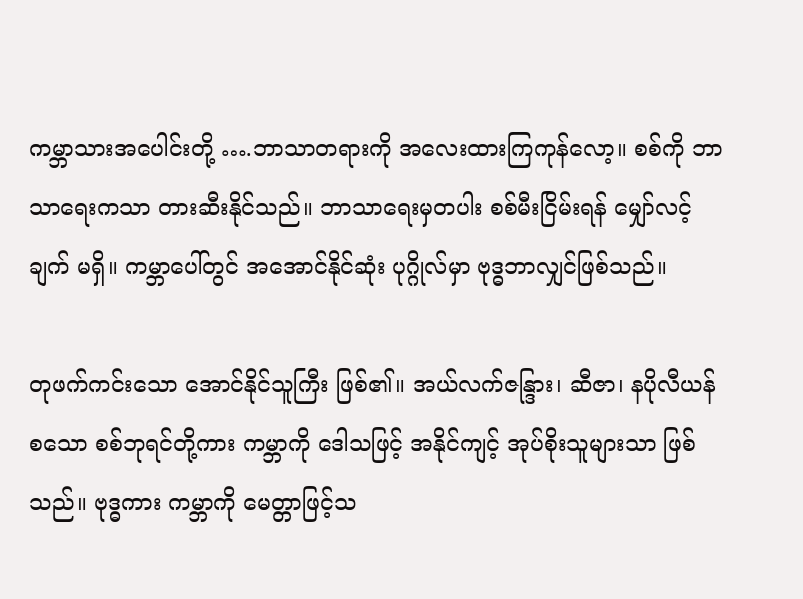ကမ္ဘာသားအပေါင်းတို့ ….ဘာသာတရားကို အလေးထားကြကုန်လော့။ စစ်ကို ဘာသာရေးကသာ တားဆီးနိုင်သည်။ ဘာသာရေးမှတပါး စစ်မီးငြိမ်းရန် မျှော်လင့်ချက် မရှိ။ ကမ္ဘာပေါ်တွင် အအောင်နိုင်ဆုံး ပုဂ္ဂိုလ်မှာ ဗုဒ္ဓဘာလျှင်ဖြစ်သည်။

တုဖက်ကင်းသော အောင်နိုင်သူကြီး ဖြစ်၏။ အယ်လက်ဇန္ဒြား၊ ဆီဇာ၊ နပိုလီယန် စသော စစ်ဘုရင်တို့ကား ကမ္ဘာကို ဒေါသဖြင့် အနိုင်ကျင့် အုပ်စိုးသူများသာ ဖြစ်သည်။ ဗုဒ္ဓကား ကမ္ဘာကို မေတ္တာဖြင့်သ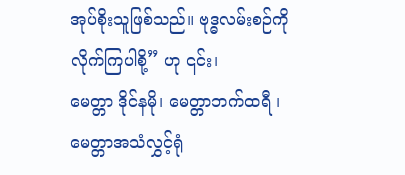အုပ်စိုးသူဖြစ်သည်။ ဗုဒ္ဓလမ်းစဉ်ကို လိုက်ကြပါစို့” ဟု ၎င်း၊
မေတ္တာ ဒိုင်နမို၊ မေတ္တာဘက်ထရီ ၊ မေတ္တာအသံလွှင့်ရုံ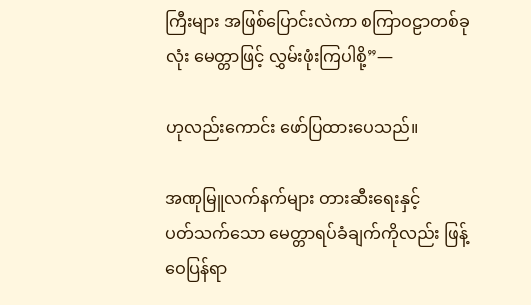ကြီးများ အဖြစ်ပြောင်းလဲကာ စကြာဝဠာတစ်ခုလုံး မေတ္တာဖြင့် လွှမ်းဖုံးကြပါစို့”—

ဟုလည်းကောင်း ဖော်ပြထားပေသည်။

အဏုမြူလက်နက်များ တားဆီးရေးနှင့်
ပတ်သက်သော မေတ္တာရပ်ခံချက်ကိုလည်း ဖြန့်ဝေပြန်ရာ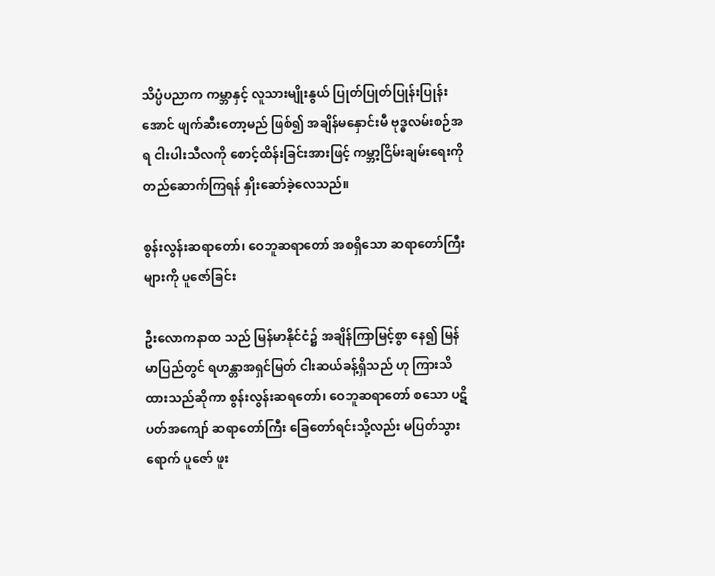သိပ္ပံပညာက ကမ္ဘာနှင့် လူသားမျိုးနွယ် ပြုတ်ပြုတ်ပြုန်းပြုန်းအောင် ဖျက်ဆီးတော့မည် ဖြစ်၍ အချိန်မနှောင်းမီ ဗုဒ္ဓလမ်းစဉ်အရ ငါးပါးသီလကို စောင့်ထိန်းခြင်းအားဖြင့် ကမ္ဘာ့ငြိမ်းချမ်းရေးကို တည်ဆောက်ကြရန် နှိုးဆော်ခဲ့လေသည်။

စွန်းလွန်းဆရာတော်၊ ဝေဘူဆရာတော် အစရှိသော ဆရာတော်ကြီးများကို ပူဇော်ခြင်း

ဦးလောကနာထ သည် မြန်မာနိုင်ငံ၌ အချိန်ကြာမြင့်စွာ နေ၍ မြန်မာပြည်တွင် ရဟန္တာအရှင်မြတ် ငါးဆယ်ခန့်ရှိသည် ဟု ကြားသိထားသည်ဆိုကာ စွန်းလွန်းဆရတော်၊ ဝေဘူဆရာတော် စသော ပဋိပတ်အကျော် ဆရာတော်ကြီး ခြေတော်ရင်းသို့လည်း မပြတ်သွားရောက် ပူဇော် ဖူး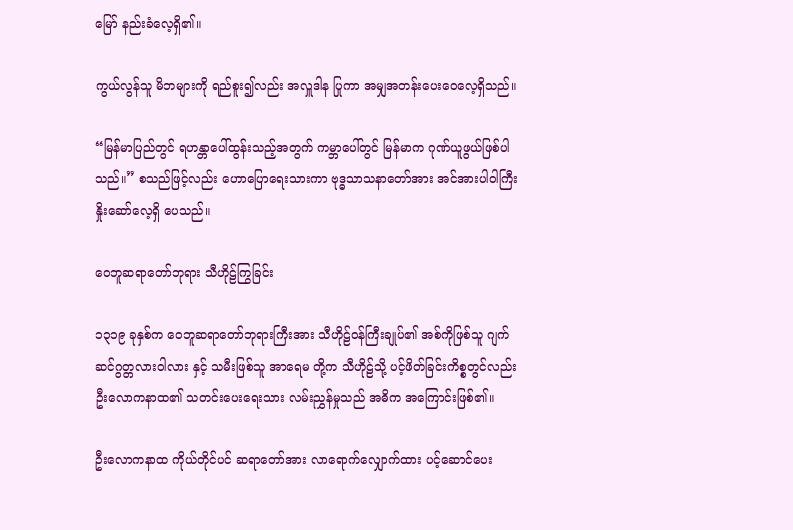မြော် နည်းခံလေ့ရှိ၏။

ကွယ်လွန်သူ မိဘများကို ရည်စူး၍လည်း အလှူဒါန ပြုကာ အမျှအတန်းပေးဝေလေ့ရှိသည်။

“မြန်မာပြည်တွင် ရဟန္တာပေါ်ထွန်းသည့်အတွက် ကမ္ဘာပေါ်တွင် မြန်မာက ဂုဏ်ယူဖွယ်ဖြစ်ပါသည်။” စသည်ဖြင့်လည်း ဟောပြောရေးသားကာ ဗုဒ္ဓသာသနာတော်အား အင်အားပါ၀ါကြီး နှိုးဆော်လေ့ရှိ ပေသည်။

ဝေဘူဆရာတော်ဘုရား သီဟိုဠ်ကြွခြင်း

၁၃၁၉ ခုနှစ်က ဝေဘူဆရာတော်ဘုရားကြီးအား သီဟိုဠ်ဝန်ကြီးချုပ်၏ အစ်ကိုဖြစ်သူ ဂျက်ဆင်ဂွတ္တလားဝါလား နှင့် သမီးဖြစ်သူ အာရေမ တို့က သီဟိုဠ်သို့ ပင့်ဖိတ်ခြင်းကိစ္စတွင်လည်း ဦးလောကနာထ၏ သတင်းပေးရေးသား လမ်းညွှန်မှုသည် အဓိက အကြောင်းဖြစ်၏။

ဦးလောကနာထ ကိုယ်တိုင်ပင် ဆရာတော်အား လာရောက်လျှောက်ထား ပင့်ဆောင်ပေး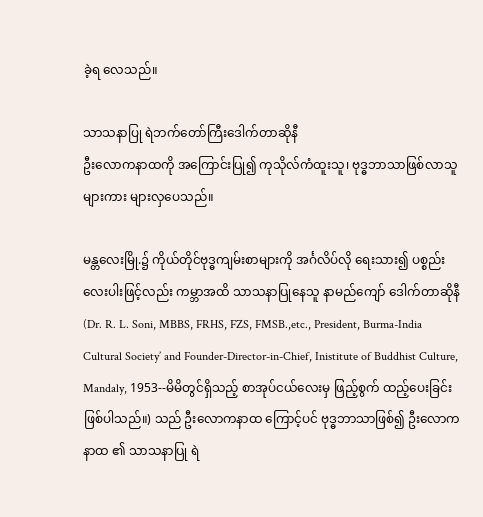ခဲ့ရ လေသည်။

သာသနာပြု ရဲဘက်တော်ကြီးဒေါက်တာဆိုနီ
ဦးလောကနာထကို အကြောင်းပြု၍ ကုသိုလ်ကံထူးသူ၊ ဗုဒ္ဓဘာသာဖြစ်လာသူများကား များလှပေသည်။

မန္တလေးမြို.၌ ကိုယ်တိုင်ဗုဒ္ဓကျမ်းစာများကို အင်္ဂလိပ်လို ရေးသား၍ ပစ္စည်းလေးပါးဖြင့်လည်း ကမ္ဘာအထိ သာသနာပြုနေသူ နာမည်ကျော် ဒေါက်တာဆိုနီ (Dr. R. L. Soni, MBBS, FRHS, FZS, FMSB.,etc., President, Burma-India Cultural Society’ and Founder-Director-in-Chief, Inistitute of Buddhist Culture, Mandaly, 1953--မိမိတွင်ရှိသည့် စာအုပ်ငယ်လေးမှ ဖြည့်စွက် ထည့်ပေးခြင်းဖြစ်ပါသည်။) သည် ဦးလောကနာထ ကြောင့်ပင် ဗုဒ္ဓဘာသာဖြစ်၍ ဦးလောကနာထ ၏ သာသနာပြု ရဲ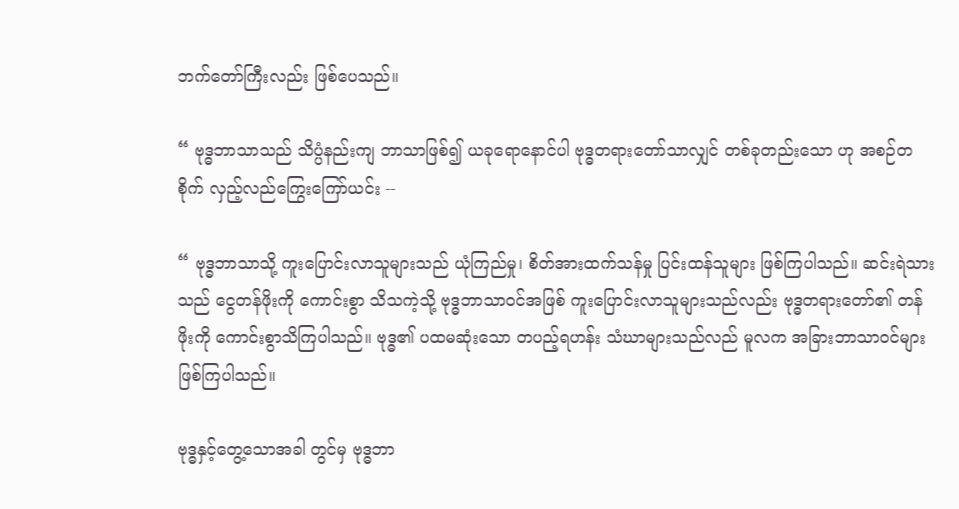ဘက်တော်ကြီးလည်း ဖြစ်ပေသည်။

“ ဗုဒ္ဓဘာသာသည် သိပ္ပံနည်းကျ ဘာသာဖြစ်၍ ယခုရောနောင်ပါ ဗုဒ္ဓတရားတော်သာလျှင် တစ်ခုတည်းသော ဟု အစဉ်တစိုက် လှည့်လည်ကြွေးကြော်ယင်း --

“ ဗုဒ္ဓဘာသာသို့ ကူးပြောင်းလာသူများသည် ယုံကြည်မှု၊ စိတ်အားထက်သန်မှု ပြင်းထန်သူများ ဖြစ်ကြပါသည်။ ဆင်းရဲသားသည် ငွေတန်ဖိုးကို ကောင်းစွာ သိသကဲ့သို့ ဗုဒ္ဓဘာသာဝင်အဖြစ် ကူးပြောင်းလာသူများသည်လည်း ဗုဒ္ဓတရားတော်၏ တန်ဖိုးကို ကောင်းစွာသိကြပါသည်။ ဗုဒ္ဓ၏ ပထမဆုံးသော တပည့်ရဟန်း သံဃာများသည်လည် မူလက အခြားဘာသာဝင်များ ဖြစ်ကြပါသည်။

ဗုဒ္ဓနှင့်တွေ့သောအခါ တွင်မှ ဗုဒ္ဓဘာ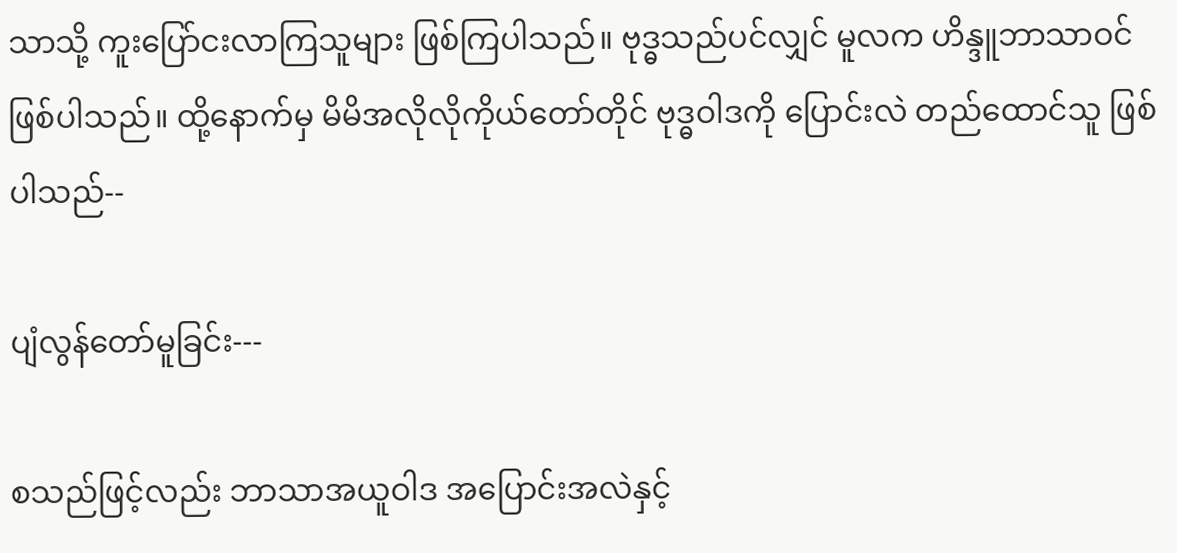သာသို့ ကူးပြော်ငးလာကြသူများ ဖြစ်ကြပါသည်။ ဗုဒ္ဓသည်ပင်လျှင် မူလက ဟိန္ဒူဘာသာဝင် ဖြစ်ပါသည်။ ထို့နောက်မှ မိမိအလိုလိုကိုယ်တော်တိုင် ဗုဒ္ဓဝါဒကို ပြောင်းလဲ တည်ထောင်သူ ဖြစ်ပါသည်--

ပျံလွန်တော်မူခြင်း---

စသည်ဖြင့်လည်း ဘာသာအယူဝါဒ အပြောင်းအလဲနှင့်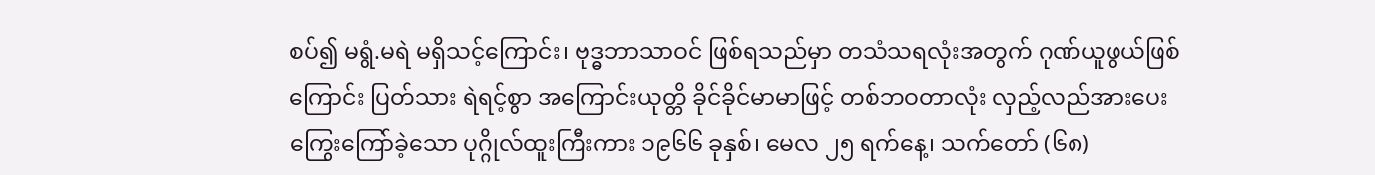စပ်၍ မရွံ.မရဲ မရှိသင့်ကြောင်း၊ ဗုဒ္ဓဘာသာဝင် ဖြစ်ရသည်မှာ တသံသရလုံးအတွက် ဂုဏ်ယူဖွယ်ဖြစ်ကြောင်း ပြတ်သား ရဲရင့်စွာ အကြောင်းယုတ္တိ ခိုင်ခိုင်မာမာဖြင့် တစ်ဘဝတာလုံး လှည့်လည်အားပေး ကြွေးကြော်ခဲ့သော ပုဂ္ဂိုလ်ထူးကြီးကား ၁၉၆၆ ခုနှစ်၊ မေလ ၂၅ ရက်နေ့၊ သက်တော် (၆၈)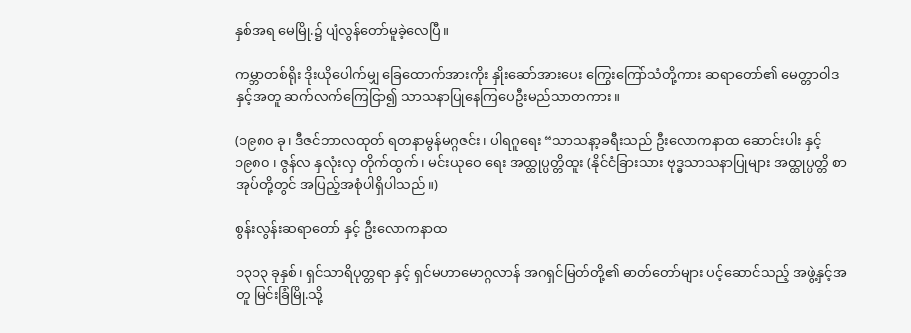နှစ်အရ မေမြို.၌ ပျံလွန်တော်မူခဲ့လေပြီ။

ကမ္ဘာတစ်ရိုး ဒိုးယိုပေါက်မျှ ခြေထောက်အားကိုး နှိုးဆော်အားပေး ကြွေးကြော်သံတို့ကား ဆရာတော်၏ မေတ္တာဝါဒ နှင့်အတူ ဆက်လက်ကြေငြာ၍ သာသနာပြုနေကြပေဦးမည်သာတကား။

(၁၉၈၀ ခု၊ ဒီဇင်ဘာလထုတ် ရတနာမွန်မဂ္ဂဇင်း၊ ပါရဂူရေး “သာသနာ့ခရီးသည် ဦးလောကနာထ ဆောင်းပါး နှင့် ၁၉၈၀ ၊ ဇွန်လ နှလုံးလှ တိုက်ထွက်၊ မင်းယုဝေ ရေး အထ္ထုပ္ပတ္တိထူး (နိုင်ငံခြားသား ဗုဒ္ဓသာသနာပြုများ အထ္ထုပ္ပတ္တိ စာအုပ်တို့တွင် အပြည့်အစုံပါရှိပါသည်။)

စွန်းလွန်းဆရာတော် နှင့် ဦးလောကနာထ

၁၃၁၃ ခုနှစ်၊ ရှင်သာရိပုတ္တရာ နှင့် ရှင်မဟာမောဂ္ဂလာန် အဂရှင်မြတ်တို့၏ ဓာတ်တော်များ ပင့်ဆောင်သည့် အဖွဲ့နှင့်အတူ မြင်းခြံမြို.သို့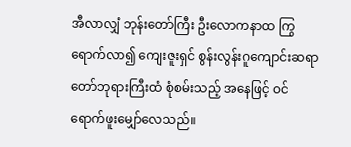အီလာလျှံ ဘုန်းတော်ကြီး ဦးလောကနာထ ကြွရောက်လာ၍ ကျေးဇူးရှင် စွန်းလွန်းဂူကျောင်းဆရာတော်ဘုရားကြီးထံ စုံစမ်းသည့် အနေဖြင့် ဝင်ရောက်ဖူးမျှော်လေသည်။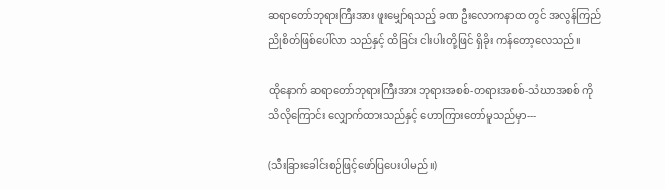ဆရာတော်ဘုရားကြီးအား ဖူးမျှော်ရသည့် ခဏ ဦးလောကနာထ တွင် အလွန်ကြည်ညိုစိတ်ဖြစ်ပေါ်လာ သည်နှင့် ထိခြင်း ငါးပါးတို့ဖြင် ရှိခိုး ကန်တော့လေသည်။

ထိုနောက် ဆရာတော်ဘုရားကြီးအား ဘုရားအစစ်-တရားအစစ်-သံဃာအစစ် ကို သိလိုကြောင်း လျှောက်ထားသည်နှင့် ဟောကြားတော်မူသည်မှာ---

(သီးခြားခေါင်းစဉ်ဖြင့်ဖော်ပြပေးပါမည်။)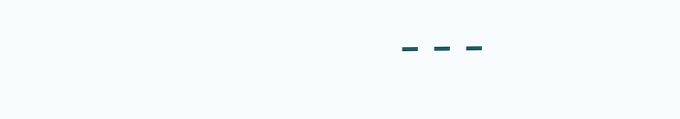---